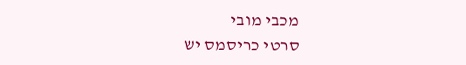מכבי מובי
סרטי כריסמס יש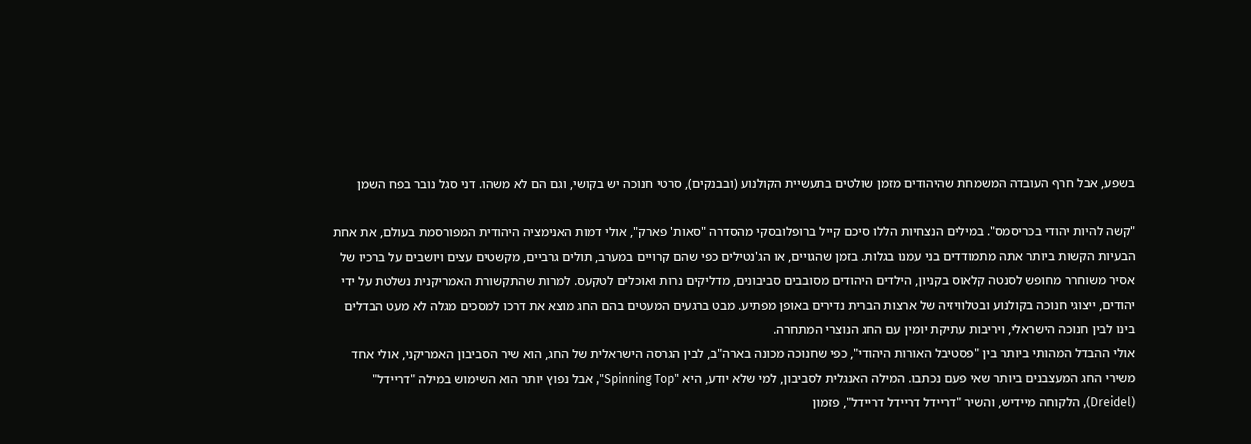בשפע, אבל חרף העובדה המשמחת שהיהודים מזמן שולטים בתעשיית הקולנוע (ובבנקים), סרטי חנוכה יש בקושי, וגם הם לא משהו. דני סגל נובר בפח השמן

"קשה להיות יהודי בכריסמס". במילים הנצחיות הללו סיכם קייל ברופלובסקי מהסדרה "סאות' פארק", אולי דמות האנימציה היהודית המפורסמת בעולם, את אחת הבעיות הקשות ביותר אתה מתמודדים בני עמנו בגלות. בזמן שהגויים, או הג'נטילים כפי שהם קרויים במערב, תולים גרביים, מקשטים עצים ויושבים על ברכיו של אסיר משוחרר מחופש לסנטה קלאוס בקניון, הילדים היהודים מסובבים סביבונים, מדליקים נרות ואוכלים לטקעס. למרות שהתקשורת האמריקנית נשלטת על ידי יהודים, ייצוגי חנוכה בקולנוע ובטלוויזיה של ארצות הברית נדירים באופן מפתיע. מבט ברגעים המעטים בהם החג מוצא את דרכו למסכים מגלה לא מעט הבדלים בינו לבין חנוכה הישראלי, ויריבות עתיקת יומין עם החג הנוצרי המתחרה.
אולי ההבדל המהותי ביותר בין "פסטיבל האורות היהודי", כפי שחנוכה מכונה בארה"ב, לבין הגרסה הישראלית של החג, הוא שיר הסביבון האמריקני, אולי אחד משירי החג המעצבנים ביותר שאי פעם נכתבו. המילה האנגלית לסביבון, למי שלא יודע, היא "Spinning Top", אבל נפוץ יותר הוא השימוש במילה "דריידל" (Dreidel), הלקוחה מיידיש, והשיר "דריידל דריידל דריידל", פזמון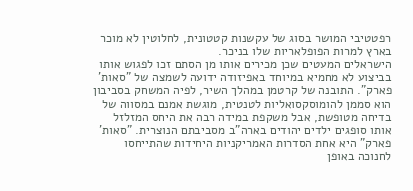רפטטיבי המושר בסוג של עקשנות קטטונית, לחלוטין לא מוכר בארץ למרות הפופלאריות שלו בניכר.
הישראלים המעטים שכן מכירים אותו מן הסתם זכו לפגוש אותו בביצוע לא מחמיא במיוחד באפיזודה ידועה לשמצה של "סאות' פארק". התובנה של קרטמן במהלך השיר, לפיה המשחק בסביבון הוא סממן להומוסקסואליות לטנטית, מוגשת אמנם במסווה של בדיחה מטופשת, אבל משקפת במידה רבה את היחס המזלזל אותו סופגים ילדים יהודים בארה"ב מסביבתם הנוצרית. "סאות' פארק" היא אחת הסדרות האמריקניות היחידות שהתייחסו לחנוכה באופן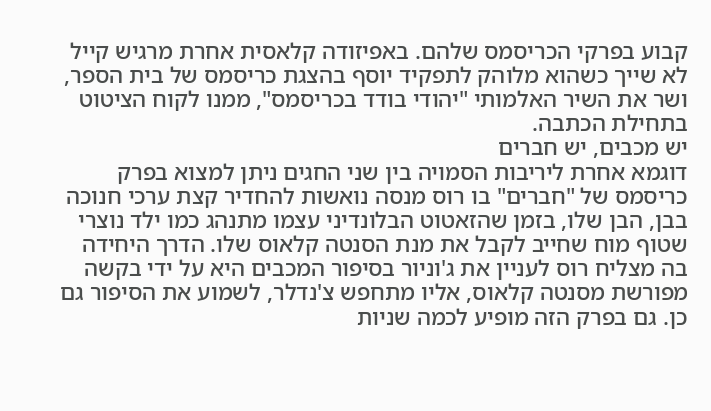קבוע בפרקי הכריסמס שלהם. באפיזודה קלאסית אחרת מרגיש קייל לא שייך כשהוא מלוהק לתפקיד יוסף בהצגת כריסמס של בית הספר, ושר את השיר האלמותי "יהודי בודד בכריסמס", ממנו לקוח הציטוט בתחילת הכתבה.
יש מכבים, יש חברים
דוגמא אחרת ליריבות הסמויה בין שני החגים ניתן למצוא בפרק כריסמס של "חברים" בו רוס מנסה נואשות להחדיר קצת ערכי חנוכה בבן, הבן שלו, בזמן שהזאטוט הבלונדיני עצמו מתנהג כמו ילד נוצרי שטוף מוח שחייב לקבל את מנת הסנטה קלאוס שלו. הדרך היחידה בה מצליח רוס לעניין את ג'וניור בסיפור המכבים היא על ידי בקשה מפורשת מסנטה קלאוס, אליו מתחפש צ'נדלר, לשמוע את הסיפור גם כן. גם בפרק הזה מופיע לכמה שניות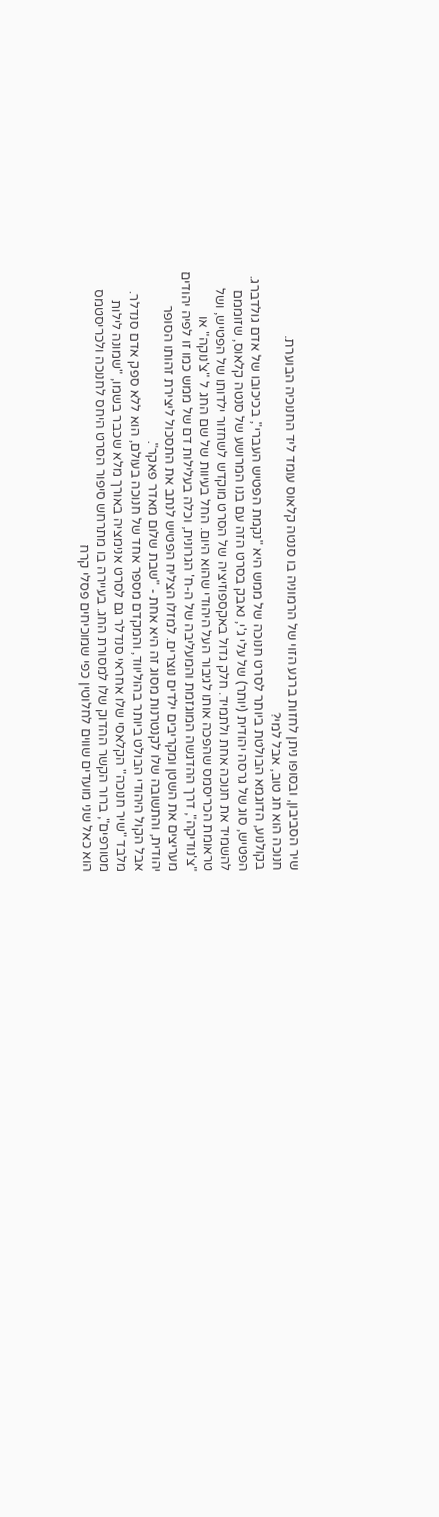שיר הסביבון, ובסופו ניתן לחזות ברגע הזוי של הרמוניה בו סנטה קלאוס עומד ליד החנוכיה הבוערת.
חנוכה הוא חג טוב, אבל למי?
בקולנוע, הדוגמא הבולטת ביותר לסרט חנוכה של ממש היא "נקמת הפטיש העברי", בכיכובו של אדם גולדברג. הפטיש, סוג של גרסה יהודית (יותר) של עלי ג'י, נאבק בסרט הזה עם בנו המרושע של סנטה קלאוס, שזוממם להשמיד את חנוכה אחת ולתמיד. חלק גדול באקספוזיציה של הסרט מוקדש לשחזור ילדותו של הפטיש, ושל טראומת הכריסמס שהפכה אותו לגיבור העל היהודי שהוא היום. החל בעיוות של שם החג ל "צ'נוקה" או "צ'נודיקה", דרך ההדגשה המוגזמת והמעליבה של ה-ח' הגרונית, וכלה בעלילות דם של ממש כמו זו לפיה יהודים מעריצים את השטן ומקריבים ילדים נוצרים. למזלו הצליח הפטיש לנתב את התסכול ליצירת זהותו הסופר יהודית, והתשובה שלו לקנטרנות מסוג זה היא אחת - "שבת שלום מאדר פאקר".
אבל הקול היהודי הבולט ביותר בהוליווד, והמקדם מספר אחד של חנוכה בעולם, הוא ללא ספק אדם סנדלר. מלבד "שיר חנוכה" הקלאסי שלו אחראי סנדלר גם לסרט אנימציה באורך מלא שכבר בשמו, "שמונה לילות מטורפים", ברור הקשר ההדוק שלו למסורת החג. בעיירה בו מתרחש סיפור הסרט היחס לחנוכה ולכריסטמס הוא כאל שני מועדים שווים לחלוטין כפי שמוכיחים פסלי קרח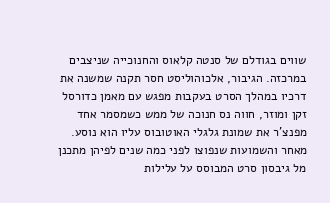שווים בגודלם של סנטה קלאוס והחנוכייה שניצבים במרכזה. הגיבור, אלכוהוליסט חסר תקנה שמשנה את דרכיו במהלך הסרט בעקבות מפגש עם מאמן כדורסל זקן ומוזר, חווה נס חנוכה של ממש כשמסמר אחד מפנצ'ר את שמונת גלגלי האוטובוס עליו הוא נוסע.
מאחר והשמועות שנפוצו לפני כמה שנים לפיהן מתכנן מל גיבסון סרט המבוסס על עלילות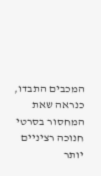המכבים התבדו, כנראה שאת המחסור בסרטי חנוכה רציניים יותר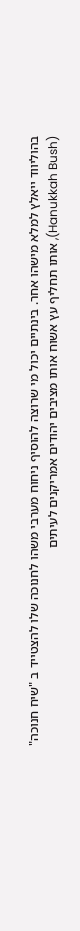בהוליווד ייאלץ למלא מישהו אחר. בינתיים יכול מי שרוצה להוסיף ניחוח מערבי משהו לחנוכה שלו להצטייד ב "שיח חנוכה" (Hanukkah Bush), אותו תחליף עץ אשוח אותו מציבים יהודים אמריקנים לעיתים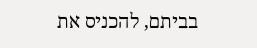בביתם, להכניס את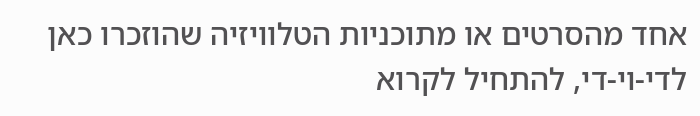אחד מהסרטים או מתוכניות הטלוויזיה שהוזכרו כאן לדי-וי-די, להתחיל לקרוא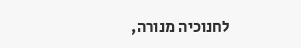לחנוכיה מנורה,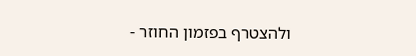ולהצטרף בפזמון החוזר -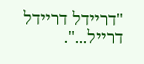"דריידל דריידל דרייל...".